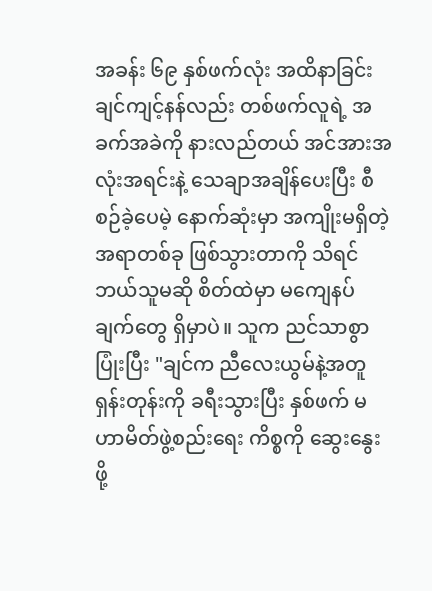အခန်း ၆၉ နှစ်ဖက်လုံး အထိနာခြင်း
ချင်ကျင့်နန်လည်း တစ်ဖက်လူရဲ့ အခက်အခဲကို နားလည်တယ် အင်အားအလုံးအရင်းနဲ့ သေချာအချိန်ပေးပြီး စီစဉ်ခဲ့ပေမဲ့ နောက်ဆုံးမှာ အကျိုးမရှိတဲ့ အရာတစ်ခု ဖြစ်သွားတာကို သိရင် ဘယ်သူမဆို စိတ်ထဲမှာ မကျေနပ်ချက်တွေ ရှိမှာပဲ။ သူက ညင်သာစွာ ပြုံးပြီး "ချင်က ညီလေးယွမ်နဲ့အတူ ရှန်းတုန်းကို ခရီးသွားပြီး နှစ်ဖက် မဟာမိတ်ဖွဲ့စည်းရေး ကိစ္စကို ဆွေးနွေးဖို့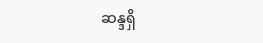ဆန္ဒရှိ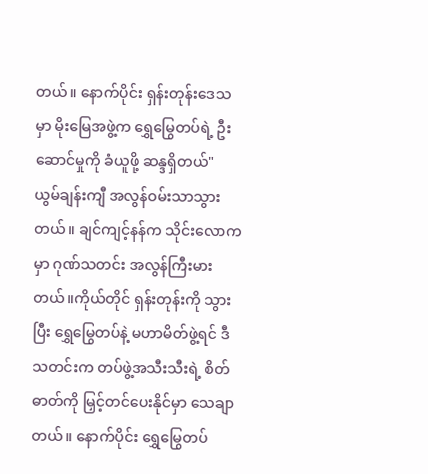တယ်။ နောက်ပိုင်း ရှန်းတုန်းဒေသမှာ မိုးမြေအဖွဲ့က ရွှေမြွေတပ်ရဲ့ ဦးဆောင်မှုကို ခံယူဖို့ ဆန္ဒရှိတယ်"
ယွမ်ချန်းကျီ အလွန်ဝမ်းသာသွားတယ်။ ချင်ကျင့်နန်က သိုင်းလောကမှာ ဂုဏ်သတင်း အလွန်ကြီးမားတယ်။ကိုယ်တိုင် ရှန်းတုန်းကို သွားပြီး ရွှေမြွေတပ်နဲ့ မဟာမိတ်ဖွဲ့ရင် ဒီသတင်းက တပ်ဖွဲ့အသီးသီးရဲ့ စိတ်ဓာတ်ကို မြှင့်တင်ပေးနိုင်မှာ သေချာတယ်။ နောက်ပိုင်း ရွှေမြွေတပ်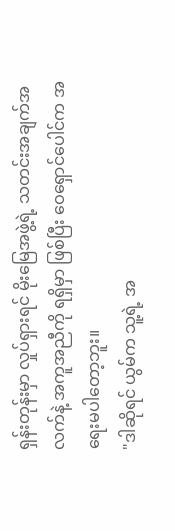ရှန်းတုန်းမှာ လှုပ်ရှားရင် မိုးမြေအဖွဲ့ရဲ့ သတင်းအချက်အလက်နဲ့ အကူအညီကို ရရှိမှာ ဖြစ်ပြီး ဝေရှောင်ပေါင်က အရေးမပါတော့ဘူး။
"ဒါဆိုရင် ယွမ်က သူ့ရဲ့ အ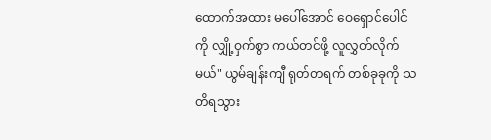ထောက်အထား မပေါ်အောင် ဝေရှောင်ပေါင်ကို လျှို့ဝှက်စွာ ကယ်တင်ဖို့ လူလွှတ်လိုက်မယ်" ယွမ်ချန်းကျီ ရုတ်တရက် တစ်ခုခုကို သတိရသွား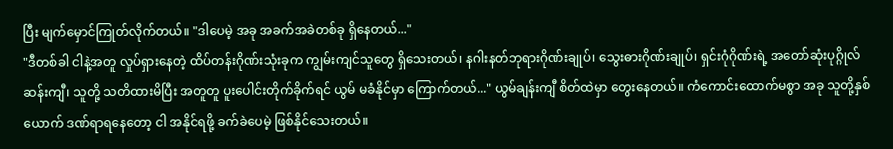ပြီး မျက်မှောင်ကြုတ်လိုက်တယ်။ "ဒါပေမဲ့ အခု အခက်အခဲတစ်ခု ရှိနေတယ်..."
"ဒီတစ်ခါ ငါနဲ့အတူ လှုပ်ရှားနေတဲ့ ထိပ်တန်းဂိုဏ်းသုံးခုက ကျွမ်းကျင်သူတွေ ရှိသေးတယ်၊ နဂါးနတ်ဘုရားဂိုဏ်းချုပ်၊ သွေးဓားဂိုဏ်းချုပ်၊ ရှင်းဂုံဂိုဏ်းရဲ့ အတော်ဆုံးပုဂ္ဂိုလ် ဆန်းကျီ၊ သူတို့ သတိထားမိပြီး အတူတူ ပူးပေါင်းတိုက်ခိုက်ရင် ယွမ် မခံနိုင်မှာ ကြောက်တယ်..." ယွမ်ချန်းကျီ စိတ်ထဲမှာ တွေးနေတယ်။ ကံကောင်းထောက်မစွာ အခု သူတို့နှစ်ယောက် ဒဏ်ရာရနေတော့ ငါ အနိုင်ရဖို့ ခက်ခဲပေမဲ့ ဖြစ်နိုင်သေးတယ်။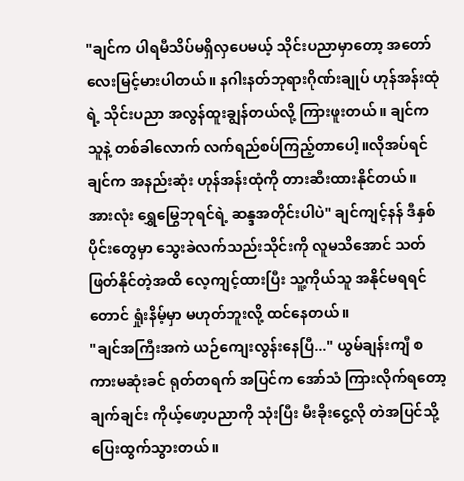"ချင်က ပါရမီသိပ်မရှိလှပေမယ့် သိုင်းပညာမှာတော့ အတော်လေးမြင့်မားပါတယ်။ နဂါးနတ်ဘုရားဂိုဏ်းချုပ် ဟုန်အန်းထုံရဲ့ သိုင်းပညာ အလွန်ထူးချွန်တယ်လို့ ကြားဖူးတယ်။ ချင်က သူနဲ့ တစ်ခါလောက် လက်ရည်စပ်ကြည့်တာပေါ့။လိုအပ်ရင် ချင်က အနည်းဆုံး ဟုန်အန်းထုံကို တားဆီးထားနိုင်တယ်။ အားလုံး ရွှေမြွေဘုရင်ရဲ့ ဆန္ဒအတိုင်းပါပဲ" ချင်ကျင့်နန် ဒီနှစ်ပိုင်းတွေမှာ သွေးခဲလက်သည်းသိုင်းကို လူမသိအောင် သတ်ဖြတ်နိုင်တဲ့အထိ လေ့ကျင့်ထားပြီး သူ့ကိုယ်သူ အနိုင်မရရင်တောင် ရှုံးနိမ့်မှာ မဟုတ်ဘူးလို့ ထင်နေတယ်။
"ချင်အကြီးအကဲ ယဉ်ကျေးလွန်းနေပြီ..." ယွမ်ချန်းကျီ စကားမဆုံးခင် ရုတ်တရက် အပြင်က အော်သံ ကြားလိုက်ရတော့ ချက်ချင်း ကိုယ့်ဖော့ပညာကို သုံးပြီး မီးခိုးငွေ့လို တဲအပြင်သို့ ပြေးထွက်သွားတယ်။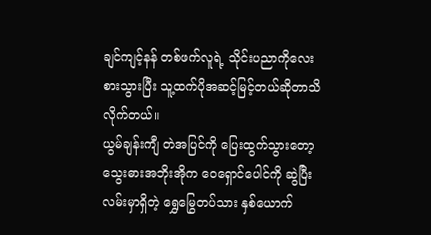ချင်ကျင့်နန် တစ်ဖက်လူရဲ့ သိုင်းပညာကိုလေးစားသွားပြီး သူ့ထက်ပိုအဆင့်မြင့်တယ်ဆိုတာသိလိုက်တယ်။
ယွမ်ချန်းကျီ တဲအပြင်ကို ပြေးထွက်သွားတော့ သွေးဓားအဘိုးအိုက ဝေရှောင်ပေါင်ကို ဆွဲပြီး လမ်းမှာရှိတဲ့ ရွှေမြွေတပ်သား နှစ်ယောက်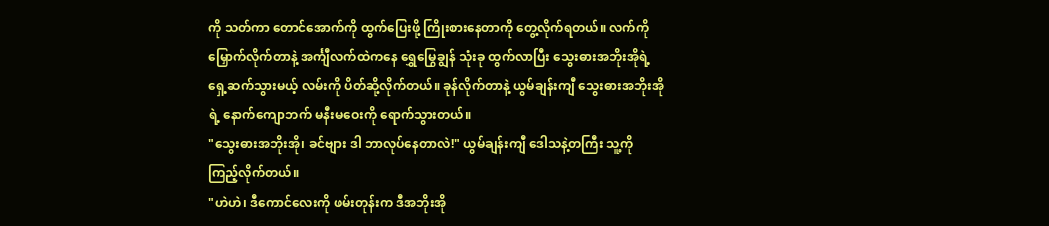ကို သတ်ကာ တောင်အောက်ကို ထွက်ပြေးဖို့ ကြိုးစားနေတာကို တွေ့လိုက်ရတယ်။ လက်ကို မြှောက်လိုက်တာနဲ့ အင်္ကျီလက်ထဲကနေ ရွှေမြွေချွန် သုံးခု ထွက်လာပြီး သွေးဓားအဘိုးအိုရဲ့ ရှေ့ဆက်သွားမယ့် လမ်းကို ပိတ်ဆို့လိုက်တယ်။ ခုန်လိုက်တာနဲ့ ယွမ်ချန်းကျီ သွေးဓားအဘိုးအိုရဲ့ နောက်ကျောဘက် မနီးမဝေးကို ရောက်သွားတယ်။
"သွေးဓားအဘိုးအို၊ ခင်ဗျား ဒါ ဘာလုပ်နေတာလဲ!" ယွမ်ချန်းကျီ ဒေါသနဲ့တကြီး သူ့ကို ကြည့်လိုက်တယ်။
"ဟဲဟဲ၊ ဒီကောင်လေးကို ဖမ်းတုန်းက ဒီအဘိုးအို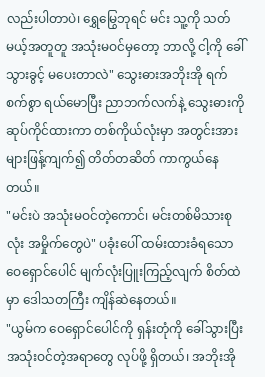လည်းပါတာပဲ၊ ရွှေမြွေဘုရင် မင်း သူ့ကို သတ်မယ့်အတူတူ အသုံးမဝင်မှတော့ ဘာလို့ ငါ့ကို ခေါ်သွားခွင့် မပေးတာလဲ" သွေးဓားအဘိုးအို ရက်စက်စွာ ရယ်မောပြီး ညာဘက်လက်နဲ့ သွေးဓားကို ဆုပ်ကိုင်ထားကာ တစ်ကိုယ်လုံးမှာ အတွင်းအားများဖြန့်ကျက်၍ တိတ်တဆိတ် ကာကွယ်နေတယ်။
"မင်းပဲ အသုံးမဝင်တဲ့ကောင်၊ မင်းတစ်မိသားစုလုံး အမှိုက်တွေပဲ" ပခုံးပေါ် ထမ်းထားခံရသော ဝေရှောင်ပေါင် မျက်လုံးပြူးကြည့်လျက် စိတ်ထဲမှာ ဒေါသတကြီး ကျိန်ဆဲနေတယ်။
"ယွမ်က ဝေရှောင်ပေါင်ကို ရှန်းတုံကို ခေါ်သွားပြီး အသုံးဝင်တဲ့အရာတွေ လုပ်ဖို့ ရှိတယ်၊ အဘိုးအို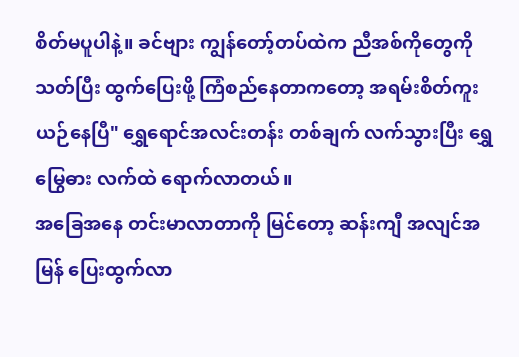စိတ်မပူပါနဲ့။ ခင်ဗျား ကျွန်တော့်တပ်ထဲက ညီအစ်ကိုတွေကို သတ်ပြီး ထွက်ပြေးဖို့ ကြံစည်နေတာကတော့ အရမ်းစိတ်ကူးယဉ်နေပြီ" ရွှေရောင်အလင်းတန်း တစ်ချက် လက်သွားပြီး ရွှေမြွေဓား လက်ထဲ ရောက်လာတယ်။
အခြေအနေ တင်းမာလာတာကို မြင်တော့ ဆန်းကျီ အလျင်အမြန် ပြေးထွက်လာ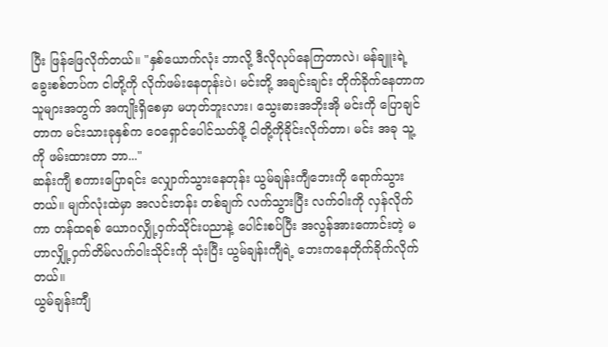ပြီး ဖြန်ဖြေလိုက်တယ်။ "နှစ်ယောက်လုံး ဘာလို့ ဒီလိုလုပ်နေကြတာလဲ၊ မန်ချူးရဲ့ခွေးစစ်တပ်က ငါတို့ကို လိုက်ဖမ်းနေတုန်းပဲ၊ မင်းတို့ အချင်းချင်း တိုက်ခိုက်နေတာက သူများအတွက် အကျိုးရှိစေမှာ မဟုတ်ဘူးလား၊ သွေးဓားအဘိုးအို မင်းကို ပြောချင်တာက မင်းသားခုနှစ်က ဝေရှောင်ပေါင်သတ်ဖို့ ငါတို့ကိုခိုင်းလိုက်တာ၊ မင်း အခု သူ့ကို ဖမ်းထားတာ ဘာ..."
ဆန်းကျီ စကားပြောရင်း လျှောက်သွားနေတုန်း ယွမ်ချန်းကျီဘေးကို ရောက်သွားတယ်။ မျက်လုံးထဲမှာ အလင်းတန်း တစ်ချက် လက်သွားပြီး လက်ဝါးကို လှန်လိုက်ကာ တန်ထရစ် ယောဂလျှို့ဝှက်သိုင်းပညာနဲ့ ပေါင်းစပ်ပြီး အလွန်အားကောင်းတဲ့ မဟာလျှို့ဝှက်တိမ်လက်ဝါးသိုင်းကို သုံးပြီး ယွမ်ချန်းကျီရဲ့ ဘေးကနေတိုက်ခိုက်လိုက်တယ်။
ယွမ်ချန်းကျီ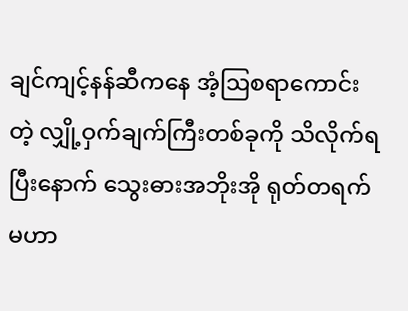ချင်ကျင့်နန်ဆီကနေ အံ့ဩစရာကောင်းတဲ့ လျှို့ဝှက်ချက်ကြီးတစ်ခုကို သိလိုက်ရပြီးနောက် သွေးဓားအဘိုးအို ရုတ်တရက် မဟာ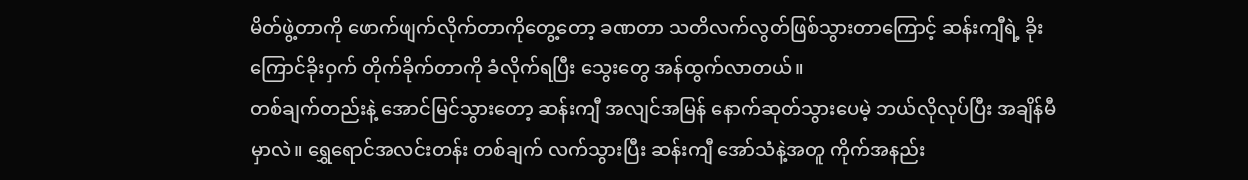မိတ်ဖွဲ့တာကို ဖောက်ဖျက်လိုက်တာကိုတွေ့တော့ ခဏတာ သတိလက်လွတ်ဖြစ်သွားတာကြောင့် ဆန်းကျီရဲ့ ခိုးကြောင်ခိုးဝှက် တိုက်ခိုက်တာကို ခံလိုက်ရပြီး သွေးတွေ အန်ထွက်လာတယ်။
တစ်ချက်တည်းနဲ့ အောင်မြင်သွားတော့ ဆန်းကျီ အလျင်အမြန် နောက်ဆုတ်သွားပေမဲ့ ဘယ်လိုလုပ်ပြီး အချိန်မီမှာလဲ။ ရွှေရောင်အလင်းတန်း တစ်ချက် လက်သွားပြီး ဆန်းကျီ အော်သံနဲ့အတူ ကိုက်အနည်း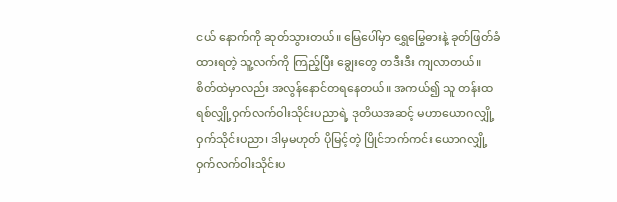ငယ် နောက်ကို ဆုတ်သွားတယ်။ မြေပေါ်မှာ ရွှေမြွေဓားနဲ့ ခုတ်ဖြတ်ခံထားရတဲ့ သူ့လက်ကို ကြည့်ပြီး ချွေးတွေ တဒီးဒီး ကျလာတယ်။ စိတ်ထဲမှာလည်း အလွန်နောင်တရနေတယ်။ အကယ်၍ သူ တန်းထရစ်လျှို့ဝှက်လက်ဝါးသိုင်းပညာရဲ့ ဒုတိယအဆင့် မဟာယောဂလျှို့ဝှက်သိုင်းပညာ၊ ဒါမှမဟုတ် ပိုမြင့်တဲ့ ပြိုင်ဘက်ကင်း ယောဂလျှို့ဝှက်လက်ဝါးသိုင်းပ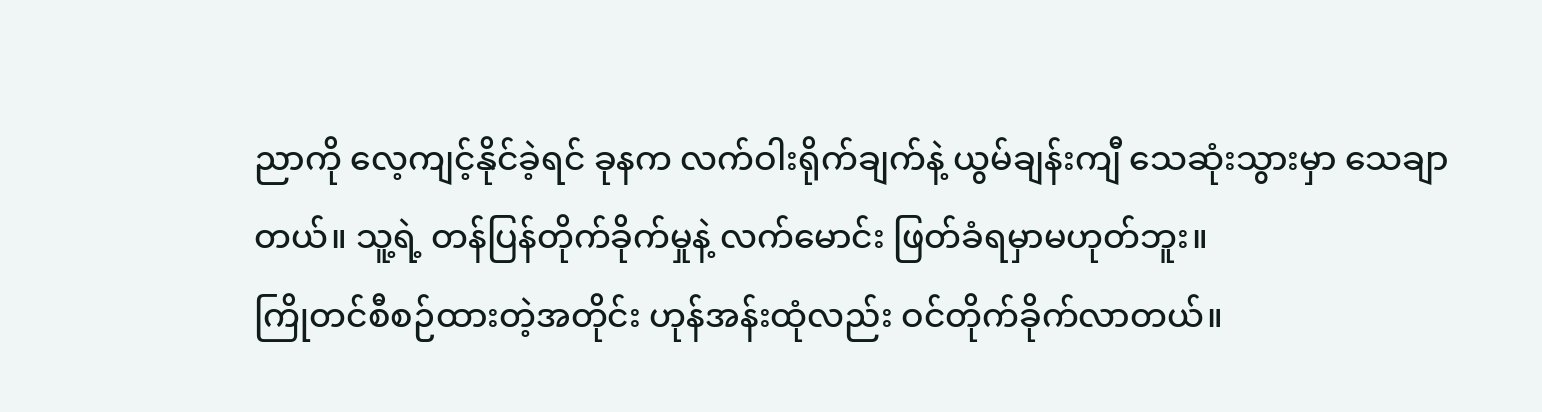ညာကို လေ့ကျင့်နိုင်ခဲ့ရင် ခုနက လက်ဝါးရိုက်ချက်နဲ့ ယွမ်ချန်းကျီ သေဆုံးသွားမှာ သေချာတယ်။ သူ့ရဲ့ တန်ပြန်တိုက်ခိုက်မှုနဲ့ လက်မောင်း ဖြတ်ခံရမှာမဟုတ်ဘူး။
ကြိုတင်စီစဉ်ထားတဲ့အတိုင်း ဟုန်အန်းထုံလည်း ဝင်တိုက်ခိုက်လာတယ်။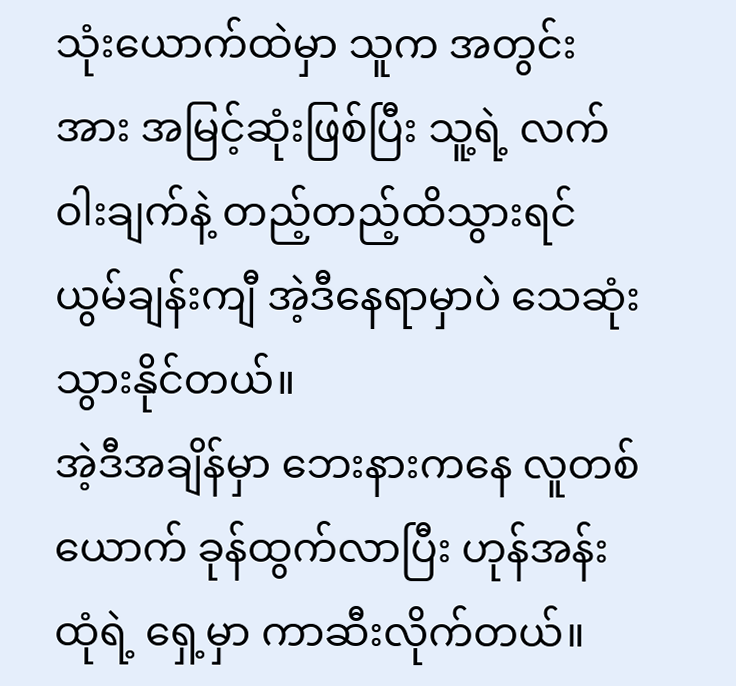သုံးယောက်ထဲမှာ သူက အတွင်းအား အမြင့်ဆုံးဖြစ်ပြီး သူ့ရဲ့ လက်ဝါးချက်နဲ့ တည့်တည့်ထိသွားရင် ယွမ်ချန်းကျီ အဲ့ဒီနေရာမှာပဲ သေဆုံးသွားနိုင်တယ်။
အဲ့ဒီအချိန်မှာ ဘေးနားကနေ လူတစ်ယောက် ခုန်ထွက်လာပြီး ဟုန်အန်းထုံရဲ့ ရှေ့မှာ ကာဆီးလိုက်တယ်။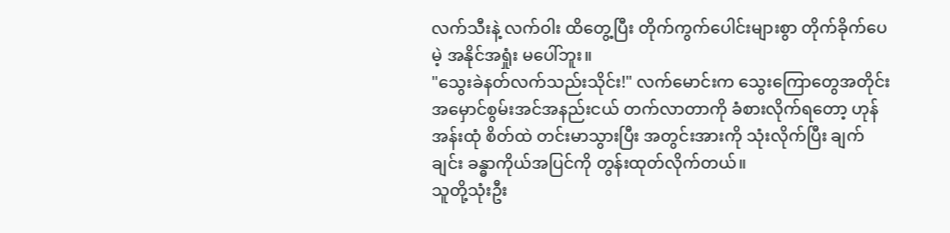လက်သီးနဲ့ လက်ဝါး ထိတွေ့ပြီး တိုက်ကွက်ပေါင်းများစွာ တိုက်ခိုက်ပေမဲ့ အနိုင်အရှုံး မပေါ်ဘူး။
"သွေးခဲနတ်လက်သည်းသိုင်း!" လက်မောင်းက သွေးကြောတွေအတိုင်း အမှောင်စွမ်းအင်အနည်းငယ် တက်လာတာကို ခံစားလိုက်ရတော့ ဟုန်အန်းထုံ စိတ်ထဲ တင်းမာသွားပြီး အတွင်းအားကို သုံးလိုက်ပြီး ချက်ချင်း ခန္ဓာကိုယ်အပြင်ကို တွန်းထုတ်လိုက်တယ်။
သူတို့သုံးဦး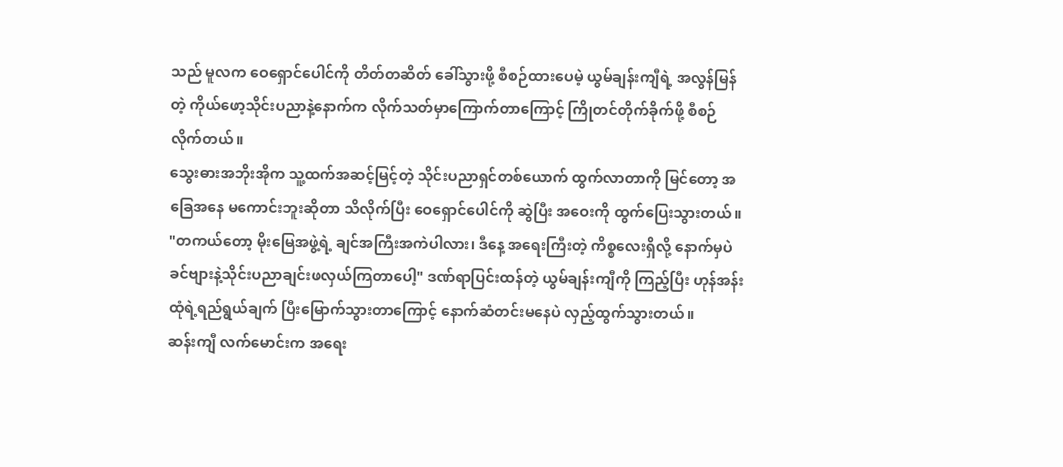သည် မူလက ဝေရှောင်ပေါင်ကို တိတ်တဆိတ် ခေါ်သွားဖို့ စီစဉ်ထားပေမဲ့ ယွမ်ချန်းကျီရဲ့ အလွန်မြန်တဲ့ ကိုယ်ဖော့သိုင်းပညာနဲ့နောက်က လိုက်သတ်မှာကြောက်တာကြောင့် ကြိုတင်တိုက်ခိုက်ဖို့ စီစဉ်လိုက်တယ်။
သွေးဓားအဘိုးအိုက သူ့ထက်အဆင့်မြင့်တဲ့ သိုင်းပညာရှင်တစ်ယောက် ထွက်လာတာကို မြင်တော့ အခြေအနေ မကောင်းဘူးဆိုတာ သိလိုက်ပြီး ဝေရှောင်ပေါင်ကို ဆွဲပြီး အဝေးကို ထွက်ပြေးသွားတယ်။
"တကယ်တော့ မိုးမြေအဖွဲ့ရဲ့ ချင်အကြီးအကဲပါလား၊ ဒီနေ့ အရေးကြီးတဲ့ ကိစ္စလေးရှိလို့ နောက်မှပဲ ခင်ဗျားနဲ့သိုင်းပညာချင်းဖလှယ်ကြတာပေါ့" ဒဏ်ရာပြင်းထန်တဲ့ ယွမ်ချန်းကျီကို ကြည့်ပြီး ဟုန်အန်းထုံရဲ့ရည်ရွယ်ချက် ပြီးမြောက်သွားတာကြောင့် နောက်ဆံတင်းမနေပဲ လှည့်ထွက်သွားတယ်။
ဆန်းကျီ လက်မောင်းက အရေး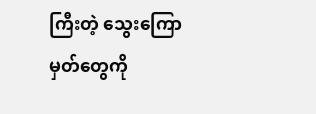ကြီးတဲ့ သွေးကြောမှတ်တွေကို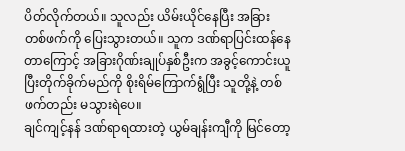ပိတ်လိုက်တယ်။ သူလည်း ယိမ်းယိုင်နေပြီး အခြားတစ်ဖက်ကို ပြေးသွားတယ်။ သူက ဒဏ်ရာပြင်းထန်နေတာကြောင့် အခြားဂိုဏ်းချုပ်နှစ်ဦးက အခွင့်ကောင်းယူပြီးတိုက်ခိုက်မည်ကို စိုးရိမ်ကြောက်ရွံပြီး သူတို့နဲ့ တစ်ဖက်တည်း မသွားရဲပေ။
ချင်ကျင့်နန် ဒဏ်ရာရထားတဲ့ ယွမ်ချန်းကျီကို မြင်တော့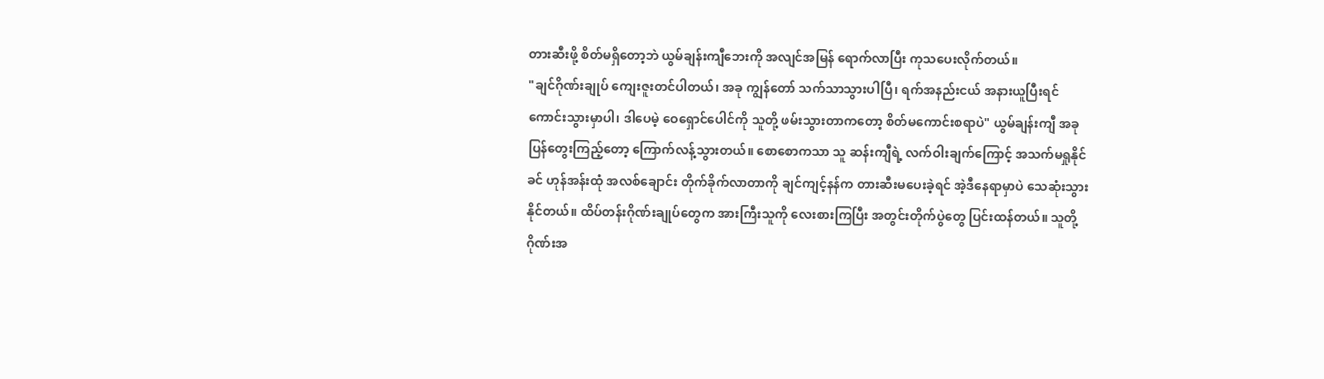တားဆီးဖို့ စိတ်မရှိတော့ဘဲ ယွမ်ချန်းကျီဘေးကို အလျင်အမြန် ရောက်လာပြီး ကုသပေးလိုက်တယ်။
"ချင်ဂိုဏ်းချုပ် ကျေးဇူးတင်ပါတယ်၊ အခု ကျွန်တော် သက်သာသွားပါပြီ၊ ရက်အနည်းငယ် အနားယူပြီးရင် ကောင်းသွားမှာပါ၊ ဒါပေမဲ့ ဝေရှောင်ပေါင်ကို သူတို့ ဖမ်းသွားတာကတော့ စိတ်မကောင်းစရာပဲ" ယွမ်ချန်းကျီ အခုပြန်တွေးကြည့်တော့ ကြောက်လန့်သွားတယ်။ စောစောကသာ သူ ဆန်းကျီရဲ့ လက်ဝါးချက်ကြောင့် အသက်မရှုနိုင်ခင် ဟုန်အန်းထုံ အလစ်ချောင်း တိုက်ခိုက်လာတာကို ချင်ကျင့်နန်က တားဆီးမပေးခဲ့ရင် အဲ့ဒီနေရာမှာပဲ သေဆုံးသွားနိုင်တယ်။ ထိပ်တန်းဂိုဏ်းချုပ်တွေက အားကြီးသူကို လေးစားကြပြီး အတွင်းတိုက်ပွဲတွေ ပြင်းထန်တယ်။ သူတို့ ဂိုဏ်းအ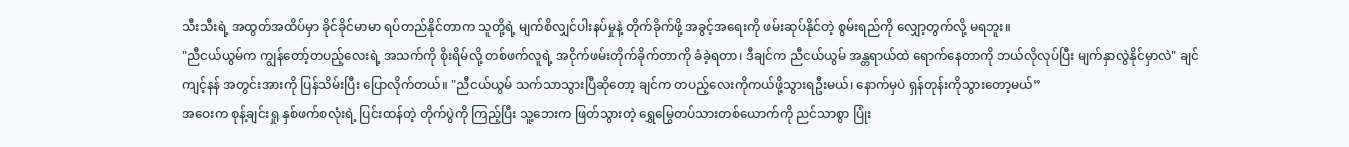သီးသီးရဲ့ အထွတ်အထိပ်မှာ ခိုင်ခိုင်မာမာ ရပ်တည်နိုင်တာက သူတို့ရဲ့ မျက်စိလျှင်ပါးနပ်မှုနဲ့ တိုက်ခိုက်ဖို့ အခွင့်အရေးကို ဖမ်းဆုပ်နိုင်တဲ့ စွမ်းရည်ကို လျှော့တွက်လို့ မရဘူး။
"ညီငယ်ယွမ်က ကျွန်တော့်တပည့်လေးရဲ့ အသက်ကို စိုးရိမ်လို့ တစ်ဖက်လူရဲ့ အငိုက်ဖမ်းတိုက်ခိုက်တာကို ခံခဲ့ရတာ၊ ဒီချင်က ညီငယ်ယွမ် အန္တရာယ်ထဲ ရောက်နေတာကို ဘယ်လိုလုပ်ပြီး မျက်နှာလွဲနိုင်မှာလဲ" ချင်ကျင့်နန် အတွင်းအားကို ပြန်သိမ်းပြီး ပြောလိုက်တယ်။ "ညီငယ်ယွမ် သက်သာသွားပြီဆိုတော့ ချင်က တပည့်လေးကိုကယ်ဖို့သွားရဦးမယ်၊ နောက်မှပဲ ရှန်တုန်းကိုသွားတော့မယ်”
အဝေးက စုန့်ချင်းရှု နှစ်ဖက်စလုံးရဲ့ ပြင်းထန်တဲ့ တိုက်ပွဲကို ကြည့်ပြီး သူ့ဘေးက ဖြတ်သွားတဲ့ ရွှေမြွေတပ်သားတစ်ယောက်ကို ညင်သာစွာ ပြုံး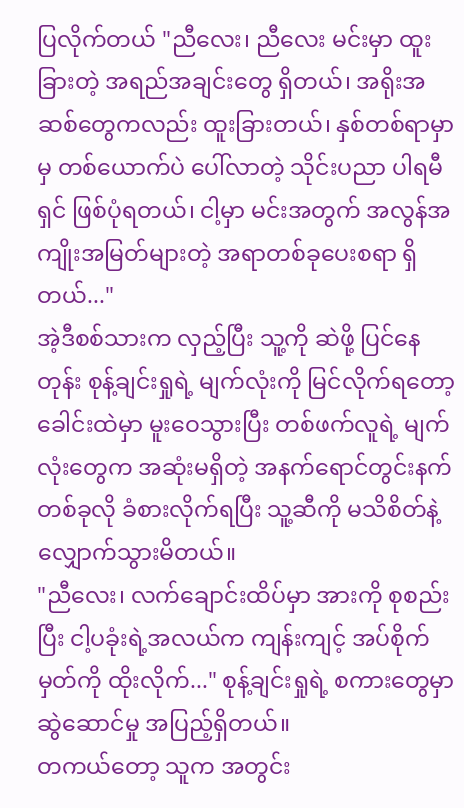ပြလိုက်တယ် "ညီလေး၊ ညီလေး မင်းမှာ ထူးခြားတဲ့ အရည်အချင်းတွေ ရှိတယ်၊ အရိုးအဆစ်တွေကလည်း ထူးခြားတယ်၊ နှစ်တစ်ရာမှာမှ တစ်ယောက်ပဲ ပေါ်လာတဲ့ သိုင်းပညာ ပါရမီရှင် ဖြစ်ပုံရတယ်၊ ငါ့မှာ မင်းအတွက် အလွန်အကျိုးအမြတ်များတဲ့ အရာတစ်ခုပေးစရာ ရှိတယ်..."
အဲ့ဒီစစ်သားက လှည့်ပြီး သူ့ကို ဆဲဖို့ ပြင်နေတုန်း စုန့်ချင်းရှုရဲ့ မျက်လုံးကို မြင်လိုက်ရတော့ ခေါင်းထဲမှာ မူးဝေသွားပြီး တစ်ဖက်လူရဲ့ မျက်လုံးတွေက အဆုံးမရှိတဲ့ အနက်ရောင်တွင်းနက်တစ်ခုလို ခံစားလိုက်ရပြီး သူ့ဆီကို မသိစိတ်နဲ့ လျှောက်သွားမိတယ်။
"ညီလေး၊ လက်ချောင်းထိပ်မှာ အားကို စုစည်းပြီး ငါ့ပခုံးရဲ့အလယ်က ကျန်းကျင့် အပ်စိုက်မှတ်ကို ထိုးလိုက်..." စုန့်ချင်းရှုရဲ့ စကားတွေမှာ ဆွဲဆောင်မှု အပြည့်ရှိတယ်။
တကယ်တော့ သူက အတွင်း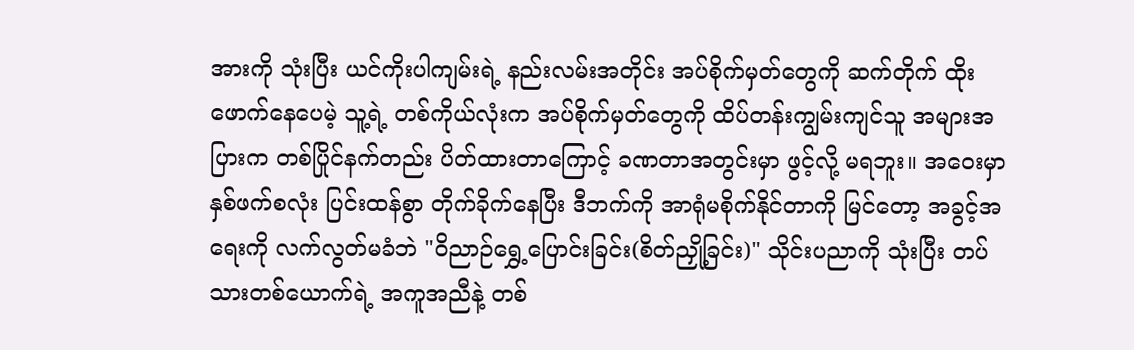အားကို သုံးပြီး ယင်ကိုးပါကျမ်းရဲ့ နည်းလမ်းအတိုင်း အပ်စိုက်မှတ်တွေကို ဆက်တိုက် ထိုးဖောက်နေပေမဲ့ သူ့ရဲ့ တစ်ကိုယ်လုံးက အပ်စိုက်မှတ်တွေကို ထိပ်တန်းကျွမ်းကျင်သူ အများအပြားက တစ်ပြိုင်နက်တည်း ပိတ်ထားတာကြောင့် ခဏတာအတွင်းမှာ ဖွင့်လို့ မရဘူး။ အဝေးမှာ နှစ်ဖက်စလုံး ပြင်းထန်စွာ တိုက်ခိုက်နေပြီး ဒီဘက်ကို အာရုံမစိုက်နိုင်တာကို မြင်တော့ အခွင့်အရေးကို လက်လွတ်မခံဘဲ "ဝိညာဉ်ရွှေ့ပြောင်းခြင်း(စိတ်ညှို့ခြင်း)" သိုင်းပညာကို သုံးပြီး တပ်သားတစ်ယောက်ရဲ့ အကူအညီနဲ့ တစ်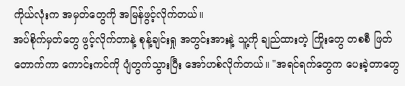ကိုယ်လုံးက အမှတ်တွေကို အမြန်ဖွင့်လိုက်တယ်။
အပ်စိုက်မှတ်တွေ ဖွင့်လိုက်တာနဲ့ စုန့်ချင်းရှု အတွင်းအားနဲ့ သူ့ကို ချည်ထားတဲ့ ကြိုးတွေ တစစီ ဖြတ်တောက်ကာ ကောင်းကင်ကို ပျံတွက်သွားပြီး အော်ဟစ်လိုက်တယ်။ "အရင်ရက်တွေက ပေးခဲ့တာတွေ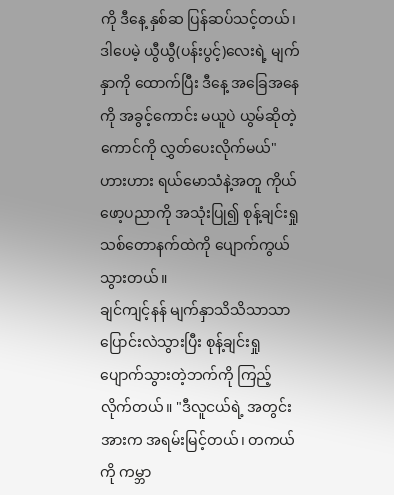ကို ဒီနေ့ နှစ်ဆ ပြန်ဆပ်သင့်တယ်၊ ဒါပေမဲ့ ယွီယွီ(ပန်းပွင့်)လေးရဲ့ မျက်နှာကို ထောက်ပြီး ဒီနေ့ အခြေအနေကို အခွင့်ကောင်း မယူပဲ ယွမ်ဆိုတဲ့ကောင်ကို လွှတ်ပေးလိုက်မယ်"
ဟားဟား ရယ်မောသံနဲ့အတူ ကိုယ်ဖော့ပညာကို အသုံးပြု၍ စုန့်ချင်းရှု သစ်တောနက်ထဲကို ပျောက်ကွယ်သွားတယ်။
ချင်ကျင့်နန် မျက်နှာသိသိသာသာ ပြောင်းလဲသွားပြီး စုန့်ချင်းရှု ပျောက်သွားတဲ့ဘက်ကို ကြည့်လိုက်တယ်။ "ဒီလူငယ်ရဲ့ အတွင်းအားက အရမ်းမြင့်တယ်၊ တကယ်ကို ကမ္ဘာ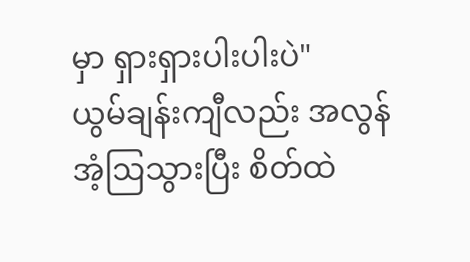မှာ ရှားရှားပါးပါးပဲ"
ယွမ်ချန်းကျီလည်း အလွန်အံ့ဩသွားပြီး စိတ်ထဲ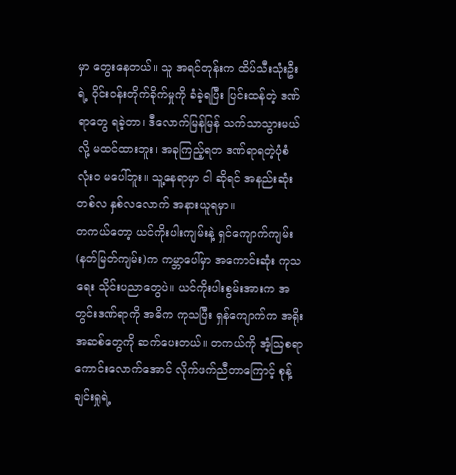မှာ တွေးနေတယ်။ သူ အရင်တုန်းက ထိပ်သီးသုံးဦးရဲ့ ဝိုင်းဝန်းတိုက်ခိုက်မှုကို ခံခဲ့ရပြီး ပြင်းထန်တဲ့ ဒဏ်ရာတွေ ရခဲ့တာ၊ ဒီလောက်မြန်မြန် သက်သာသွားမယ်လို့ မထင်ထားဘူး၊ အခုကြည့်ရတ ဒဏ်ရာရတဲ့ပုံစံ လုံးဝ မပေါ်ဘူး။ သူ့နေရာမှာ ငါ ဆိုရင် အနည်းဆုံး တစ်လ နှစ်လလောက် အနားယူရမှာ။
တကယ်တော့ ယင်ကိုးပါးကျမ်းနဲ့ ရှင်ကျောက်ကျမ်း(နတ်မြတ်ကျမ်း)က ကမ္ဘာပေါ်မှာ အကောင်းဆုံး ကုသရေး သိုင်းပညာတွေပဲ။ ယင်ကိုးပါးစွမ်းအားက အတွင်းဒဏ်ရာကို အဓိက ကုသပြီး ရှန်ကျောက်က အရိုးအဆစ်တွေကို ဆက်ပေးတယ်။ တကယ်ကို အံ့ဩစရာကောင်းလောက်အောင် လိုက်ဖက်ညီတာကြောင့် စုန့်ချင်းရှုရဲ့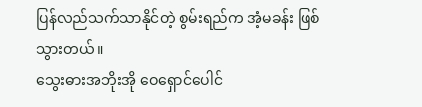ပြန်လည်သက်သာနိုင်တဲ့ စွမ်းရည်က အံ့မခန်း ဖြစ်သွားတယ်။
သွေးဓားအဘိုးအို ဝေရှောင်ပေါင်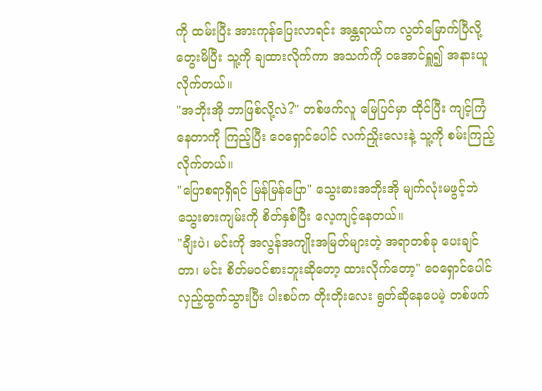ကို ထမ်းပြီး အားကုန်ပြေးလာရင်း အန္တရာယ်က လွတ်မြောက်ပြီလို့ တွေးမိပြီး သူ့ကို ချထားလိုက်ကာ အသက်ကို ဝအောင်ရှူ၍ အနားယူလိုက်တယ်။
"အဘိုးအို ဘာဖြစ်လို့လဲ?" တစ်ဖက်လူ မြေပြင်မှာ ထိုင်ပြီး ကျင့်ကြံနေတာကို ကြည့်ပြီး ဝေရှောင်ပေါင် လက်ညှိုးလေးနဲ့ သူ့ကို စမ်းကြည့်လိုက်တယ်။
"ပြောစရာရှိရင် မြန်မြန်ပြော" သွေးဓားအဘိုးအို မျက်လုံးမဖွင့်ဘဲ သွေးဓားကျမ်းကို စိတ်နှစ်ပြီး လေ့ကျင့်နေတယ်။
"ချီးပဲ၊ မင်းကို အလွန်အကျိုးအမြတ်များတဲ့ အရာတစ်ခု ပေးချင်တာ၊ မင်း စိတ်မဝင်စားဘူးဆိုတော့ ထားလိုက်တော့" ဝေရှောင်ပေါင် လှည့်ထွက်သွားပြီး ပါးစပ်က တိုးတိုးလေး ရွတ်ဆိုနေပေမဲ့ တစ်ဖက်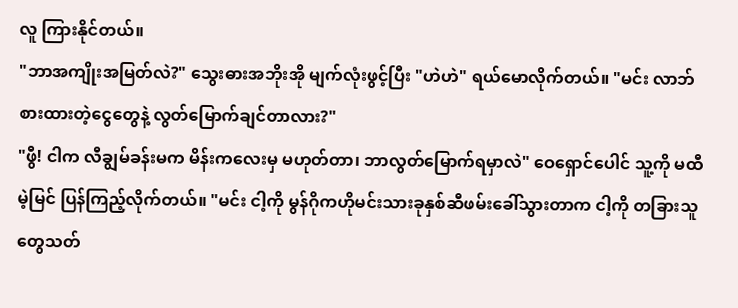လူ ကြားနိုင်တယ်။
"ဘာအကျိုးအမြတ်လဲ?" သွေးဓားအဘိုးအို မျက်လုံးဖွင့်ပြီး "ဟဲဟဲ" ရယ်မောလိုက်တယ်။ "မင်း လာဘ်စားထားတဲ့ငွေတွေနဲ့ လွတ်မြောက်ချင်တာလား?"
"ဖွီ! ငါက လီချွမ်ခန်းမက မိန်းကလေးမှ မဟုတ်တာ၊ ဘာလွတ်မြောက်ရမှာလဲ" ဝေရှောင်ပေါင် သူ့ကို မထီမဲ့မြင် ပြန်ကြည့်လိုက်တယ်။ "မင်း ငါ့ကို မွန်ဂိုကဟိုမင်းသားခုနှစ်ဆီဖမ်းခေါ်သွားတာက ငါ့ကို တခြားသူတွေသတ်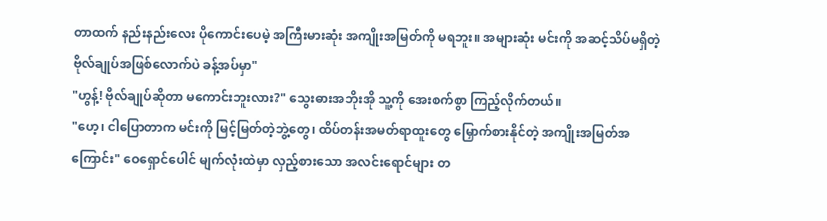တာထက် နည်းနည်းလေး ပိုကောင်းပေမဲ့ အကြီးမားဆုံး အကျိုးအမြတ်ကို မရဘူး။ အများဆုံး မင်းကို အဆင့်သိပ်မရှိတဲ့ ဗိုလ်ချုပ်အဖြစ်လောက်ပဲ ခန့်အပ်မှာ"
"ဟွန့်! ဗိုလ်ချုပ်ဆိုတာ မကောင်းဘူးလား?" သွေးဓားအဘိုးအို သူ့ကို အေးစက်စွာ ကြည့်လိုက်တယ်။
"ဟေ့၊ ငါပြောတာက မင်းကို မြင့်မြတ်တဲ့ဘွဲ့တွေ၊ ထိပ်တန်းအမတ်ရာထူးတွေ မြှောက်စားနိုင်တဲ့ အကျိုးအမြတ်အကြောင်း" ဝေရှောင်ပေါင် မျက်လုံးထဲမှာ လှည့်စားသော အလင်းရောင်များ တ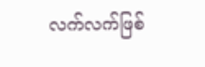လက်လက်ဖြစ်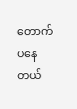တောက်ပနေတယ်